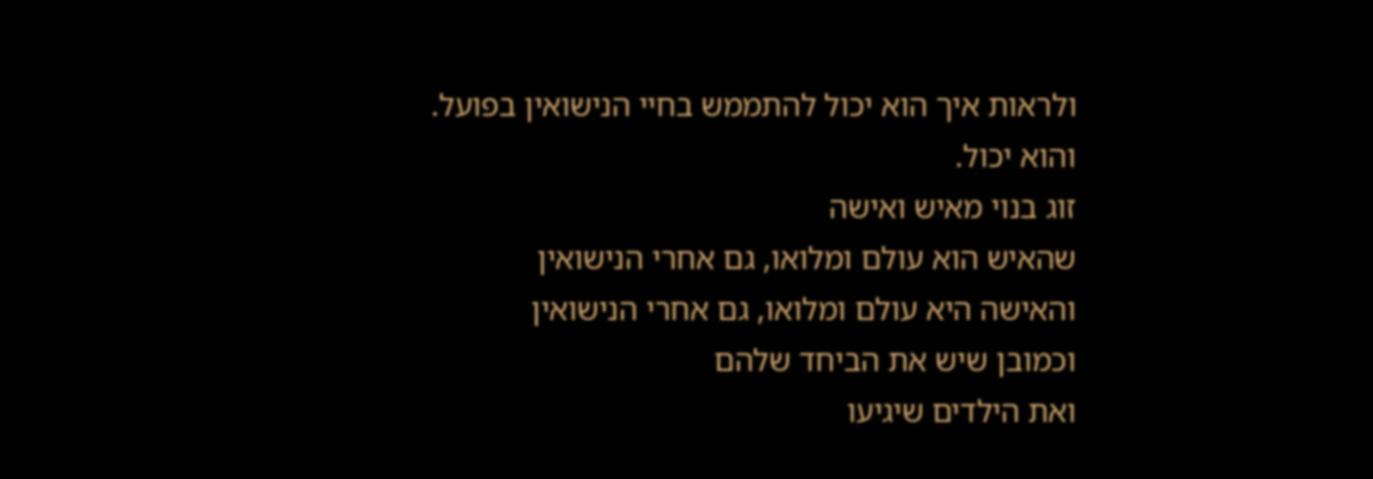ולראות איך הוא יכול להתממש בחיי הנישואין בפועל.
והוא יכול.
זוג בנוי מאיש ואישה
שהאיש הוא עולם ומלואו, גם אחרי הנישואין
והאישה היא עולם ומלואו, גם אחרי הנישואין
וכמובן שיש את הביחד שלהם
ואת הילדים שיגיעו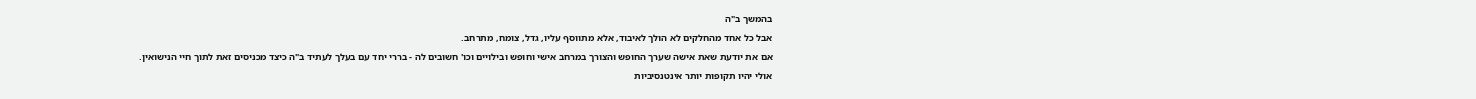בהמשך ב"ה
אבל כל אחד מהחלקים לא הולך לאיבוד, אלא מתווסף עליו, גדל, צומח, מתרחב.
אם את יודעת שאת אישה שערך החופש והצורך במרחב אישי וחופש ובילויים וכו' חשובים לה - בררי יחד עם בעלך לעתיד ב"ה כיצד מכניסים זאת לתוך חיי הנישואין.
אולי יהיו תקופות יותר אינטנסיביות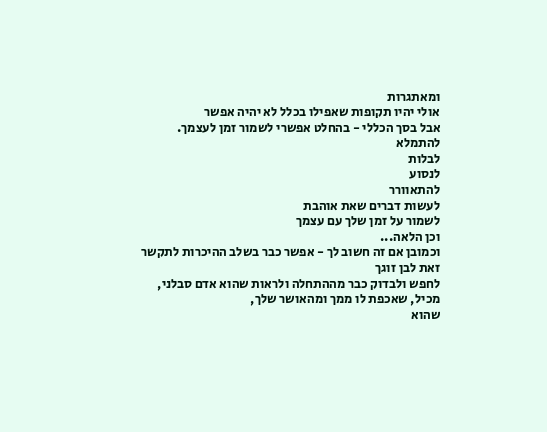ומאתגרות
אולי יהיו תקופות שאפילו בכלל לא יהיה אפשר
אבל בסך הכללי - בהחלט אפשרי לשמור זמן לעצמך.
להתמלא
לבלות
לנסוע
להתאוורר
לעשות דברים שאת אוהבת
לשמור על זמן שלך עם עצמך
וכן הלאה...
וכמובן אם זה חשוב לך - אפשר כבר בשלב ההיכרות לתקשר זאת לבן זוגך
לחפש ולבדוק כבר מההתחלה ולראות שהוא אדם סבלני, מכיל, שאכפת לו ממך ומהאושר שלך,
שהוא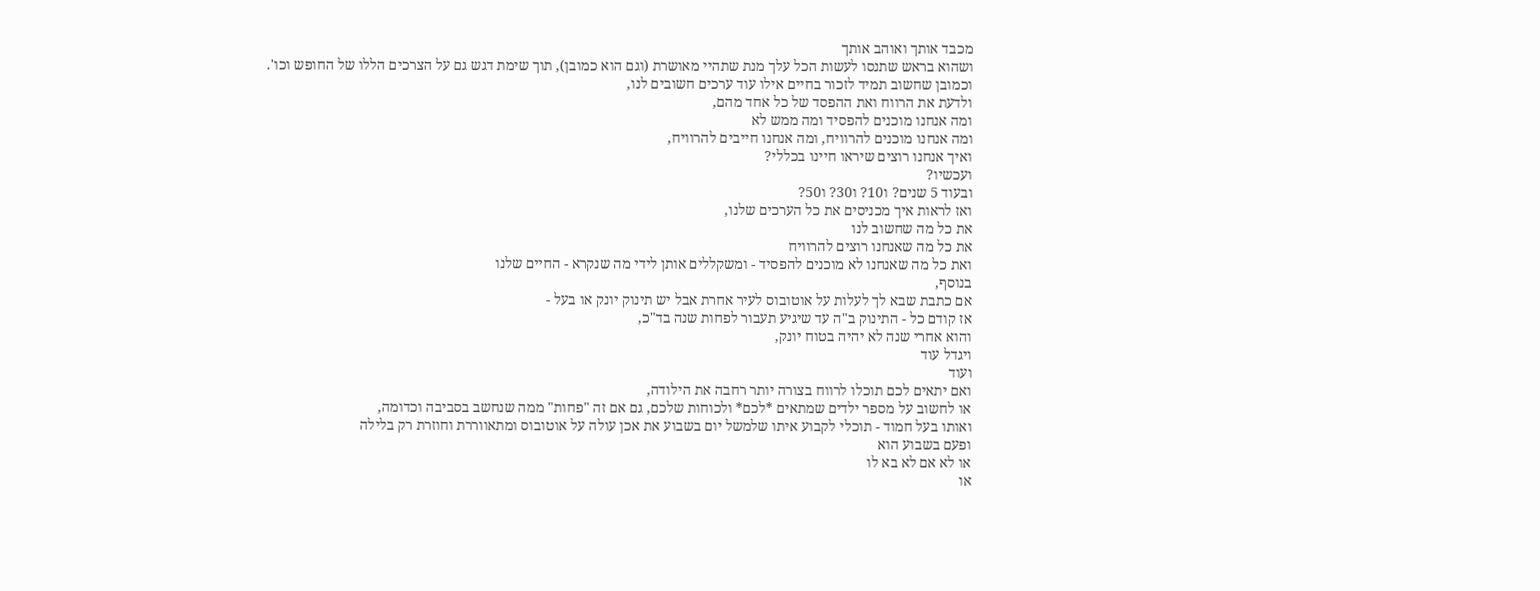מכבד אותך ואוהב אותך
ושהוא בראש שתנסו לעשות הכל עלך מנת שתהיי מאושרת (וגם הוא כמובן), תוך שימת דגש גם על הצרכים הללו של החופש וכו'.
וכמובן שחשוב תמיד לזכור בחיים אילו עוד ערכים חשובים לנו,
ולדעת את הרווח ואת ההפסד של כל אחד מהם,
ומה אנחנו מוכנים להפסיד ומה ממש לא
ומה אנחנו מוכנים להרוויח, ומה אנחנו חייבים להרוויח,
ואיך אנחנו רוצים שיראו חיינו בכללי?
ועכשיו?
ובעוד 5 שנים? ו10? ו30? ו50?
ואז לראות איך מכניסים את כל הערכים שלנו,
את כל מה שחשוב לנו
את כל מה שאנחנו רוצים להרוויח
ואת כל מה שאנחנו לא מוכנים להפסיד - ומשקללים אותן לידי מה שנקרא - החיים שלנו
בנוסף,
אם כתבת שבא לך לעלות על אוטובוס לעיר אחרת אבל יש תינוק יונק או בעל -
אז קודם כל - התינוק ב"ה עד שיגיע תעבור לפחות שנה בד"כ,
והוא אחרי שנה לא יהיה בטוח יונק,
ויגדל עוד
ועוד
ואם יתאים לכם תוכלו לרווח בצורה יותר רחבה את הילודה,
או לחשוב על מספר ילדים שמתאים *לכם* ולכוחות שלכם, גם אם זה "פחות" ממה שנחשב בסביבה וכדומה,
ואותו בעל חמוד - תוכלי לקבוע איתו שלמשל יום בשבוע את אכן עולה על אוטובוס ומתאווררת וחוזרת רק בלילה
ופעם בשבוע הוא
או לא אם לא בא לו
או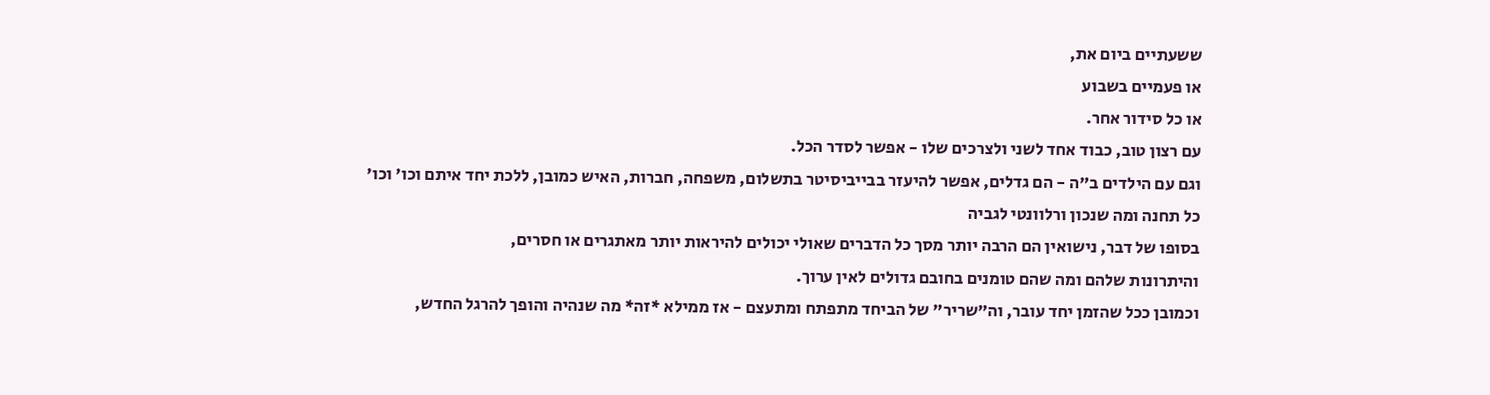ששעתיים ביום את,
או פעמיים בשבוע
או כל סידור אחר.
עם רצון טוב, כבוד אחד לשני ולצרכים שלו - אפשר לסדר הכל.
וגם עם הילדים ב"ה - הם גדלים, אפשר להיעזר בבייביסיטר בתשלום, משפחה, חברות, האיש כמובן, ללכת יחד איתם וכו' וכו'
כל תחנה ומה שנכון ורלוונטי לגביה
בסופו של דבר, נישואין הם הרבה יותר מסך כל הדברים שאולי יכולים להיראות יותר מאתגרים או חסרים,
והיתרונות שלהם ומה שהם טומנים בחובם גדולים לאין ערוך.
וכמובן ככל שהזמן יחד עובר, וה"שריר" של הביחד מתפתח ומתעצם - אז ממילא *זה* מה שנהיה והופך להרגל החדש,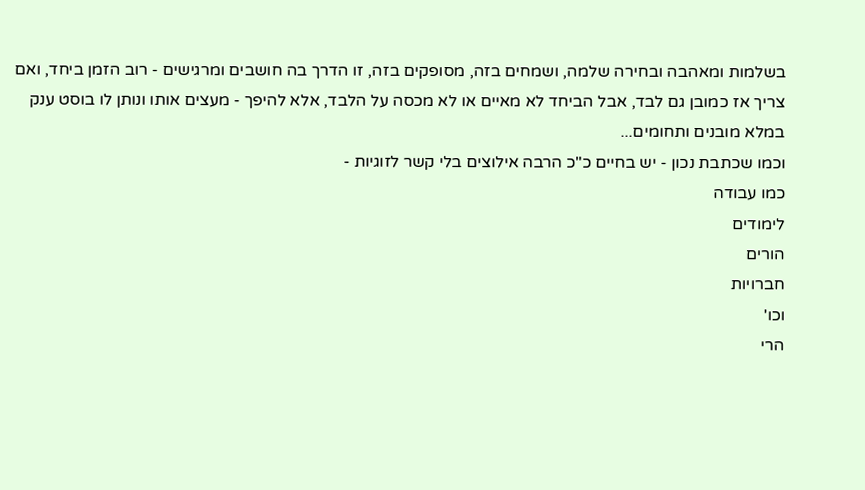בשלמות ומאהבה ובחירה שלמה, ושמחים בזה, מסופקים בזה, זו הדרך בה חושבים ומרגישים - רוב הזמן ביחד, ואם צריך אז כמובן גם לבד, אבל הביחד לא מאיים או לא מכסה על הלבד, אלא להיפך - מעצים אותו ונותן לו בוסט ענק במלא מובנים ותחומים...
וכמו שכתבת נכון - יש בחיים כ"כ הרבה אילוצים בלי קשר לזוגיות -
כמו עבודה
לימודים
הורים
חברויות
וכו'
הרי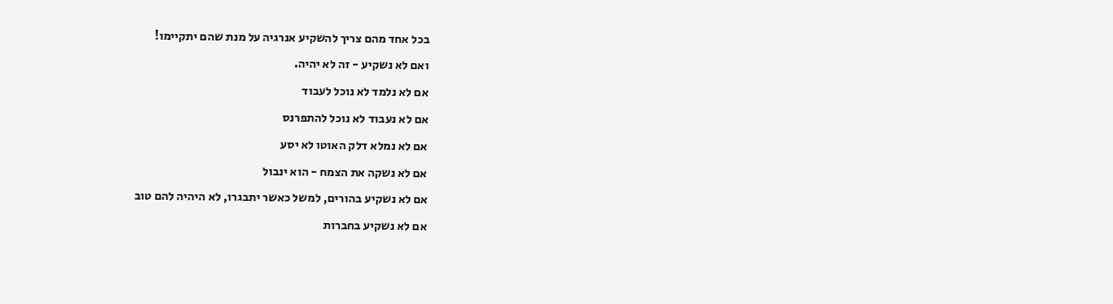בכל אחד מהם צריך להשקיע אנרגיה על מנת שהם יתקיימו!
ואם לא נשקיע - זה לא יהיה.
אם לא נלמד לא נוכל לעבוד
אם לא נעבוד לא נוכל להתפרנס
אם לא נמלא דלק האוטו לא יסע
אם לא נשקה את הצמח - הוא ינבול
אם לא נשקיע בהורים, למשל כאשר יתבגרו, לא היהיה להם טוב
אם לא נשקיע בחברות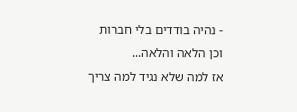- נהיה בודדים בלי חברות
וכן הלאה והלאה...
אז למה שלא נגיד למה צריך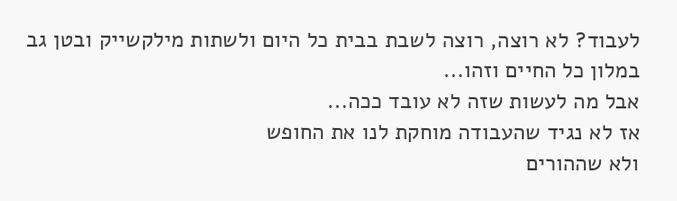לעבוד? לא רוצה, רוצה לשבת בבית כל היום ולשתות מילקשייק ובטן גב במלון כל החיים וזהו...
אבל מה לעשות שזה לא עובד ככה...
אז לא נגיד שהעבודה מוחקת לנו את החופש
ולא שההורים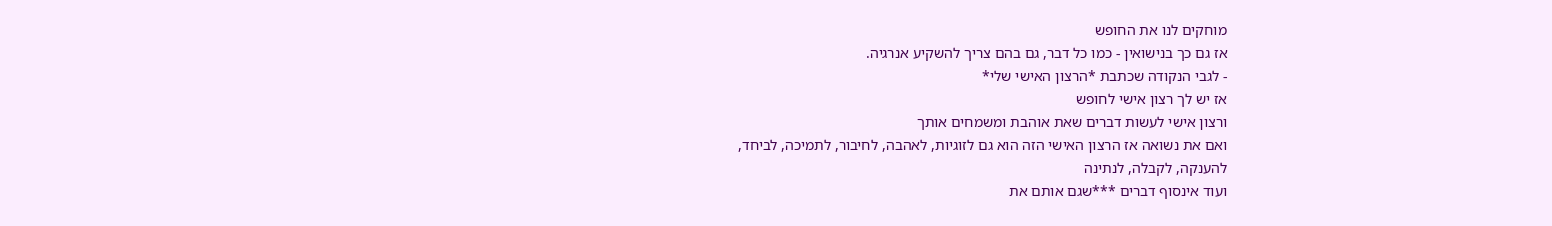מוחקים לנו את החופש
אז גם כך בנישואין - כמו כל דבר, גם בהם צריך להשקיע אנרגיה.
- לגבי הנקודה שכתבת *הרצון האישי שלי*
אז יש לך רצון אישי לחופש
ורצון אישי לעשות דברים שאת אוהבת ומשמחים אותך
ואם את נשואה אז הרצון האישי הזה הוא גם לזוגיות, לאהבה, לחיבור, לתמיכה, לביחד,
להענקה, לקבלה, לנתינה
ועוד אינסוף דברים ***שגם אותם את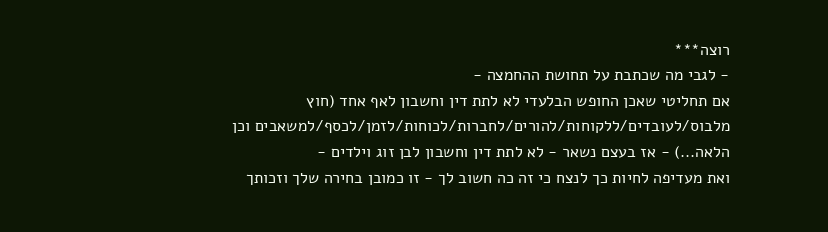רוצה***
- לגבי מה שכתבת על תחושת ההחמצה -
אם תחליטי שאכן החופש הבלעדי לא לתת דין וחשבון לאף אחד (חוץ מלבוס/לעובדים/ללקוחות/להורים/לחברות/לכוחות/לזמן/לכסף/למשאבים וכן הלאה...) - אז בעצם נשאר - לא לתת דין וחשבון לבן זוג וילדים -
ואת מעדיפה לחיות כך לנצח כי זה כה חשוב לך - זו כמובן בחירה שלך וזכותך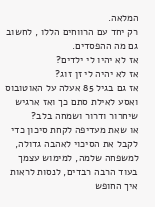המלאה.
רק יחד עם הרווחים הללו , לחשוב גם מה ההפסדים.
אז לא יהיו לי ילדים?
אז לא יהיה לי זן זוג?
אז גם בגיל 85 אעלה על האוטובוס ואסע לאילת סתם כך ואז ארגיש שיחרור ודרור ושמחה בלב?
או שאת מעדיפה לקחת סיכון כדי לקבל את הסיכוי לאהבה גדולה, למשפחה שלמה, למימוש עצמך בעוד הרבה רבדים, לנסות לראות איך החופש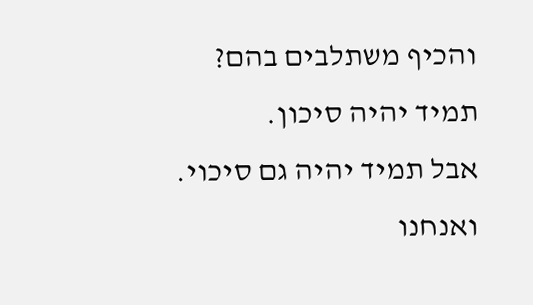והכיף משתלבים בהם?
תמיד יהיה סיכון.
אבל תמיד יהיה גם סיכוי.
ואנחנו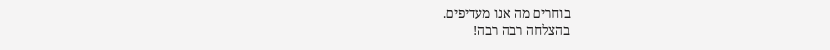בוחרים מה אנו מעדיפים.
בהצלחה רבה רבה!